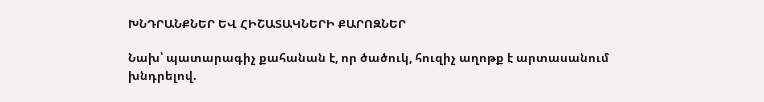ԽՆԴՐԱՆՔՆԵՐ ԵՎ ՀԻՇԱՏԱԿՆԵՐԻ ՔԱՐՈԶՆԵՐ

Նախ՝ պատարագիչ քահանան է, որ ծածուկ, հուզիչ աղոթք է արտասանում խնդրելով.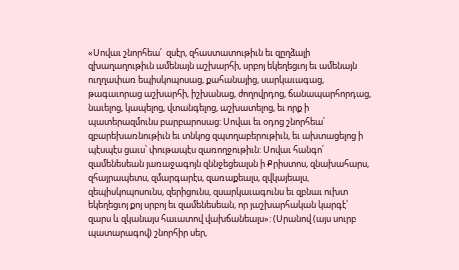«Սովաւ շնորհեա՛  զսէր, զհաստատութիւն եւ զըղձալի զխաղաղութիւն ամենայն աշխարհի, սրբոյ եկեղեցւոյ եւ ամենայն ուղղափառ եպիսկոպոսաց, քահանայից, սարկաւագաց, թագաւորաց աշխարհի, իշխանաց, ժողովրդոց, ճանապարհորդաց, նաւելոց, կապելոց, վտանգելոց, աշխատելոց, եւ որք ի պատերազմունս բարբարոսաց: Սովաւ եւ օդոց շնորհեա՛ զբարեխառնութիւն եւ տնկոց զպտղաբերութիւն, եւ ախտացելոց ի պէսպէս ցաւս՝ փութապէս զառողջութիւն: Սովաւ հանգո՛  զամենեսեան յառաջագոյն զննջեցեալսն ի Քրիստոս, զնախահարս, զհայրապետս, զմարգարէս, զառաքեալս, զվկայեալս, զեպիսկոպոսունս, զերիցունս, զսարկաւագունս եւ զբնաւ ուխտ եկեղեցւոյ քոյ սրբոյ եւ զամենեսեան, որ յաշխարհական կարգէ՝ զարս և զկանայս հաւատով վախճանեալս»: (Սրանով (այս սուրբ պատարագով) շնորհիր սեր,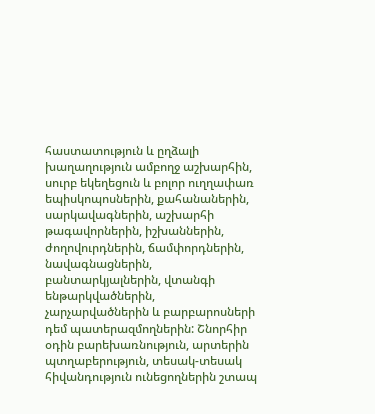հաստատություն և ըղձալի խաղաղություն ամբողջ աշխարհին, սուրբ եկեղեցուն և բոլոր ուղղափառ եպիսկոպոսներին, քահանաներին, սարկավագներին, աշխարհի թագավորներին, իշխաններին, ժողովուրդներին, ճամփորդներին, նավագնացներին, բանտարկյալներին, վտանգի ենթարկվածներին, չարչարվածներին և բարբարոսների դեմ պատերազմողներին: Շնորհիր օդին բարեխառնություն, արտերին պտղաբերություն, տեսակ-տեսակ հիվանդություն ունեցողներին շտապ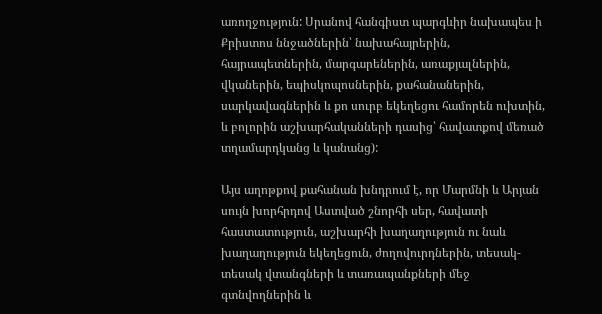առողջություն: Սրանով հանգիստ պարգևիր նախապես ի Քրիստոս ննջածներին՝ նախահայրերին, հայրապետներին, մարգարեներին, առաքյալներին, վկաներին, եպիսկոպոսներին, քահանաներին, սարկավագներին և քո սուրբ եկեղեցու համորեն ուխտին, և բոլորին աշխարհականների դասից՝ հավատքով մեռած տղամարդկանց և կանանց):

Այս աղոթքով քահանան խնդրում է, որ Մարմնի և Արյան սույն խորհրդով Աստված շնորհի սեր, հավատի հաստատություն, աշխարհի խաղաղություն ու նաև խաղաղություն եկեղեցուն, ժողովուրդներին, տեսակ-տեսակ վտանգների և տառապանքների մեջ գտնվողներին և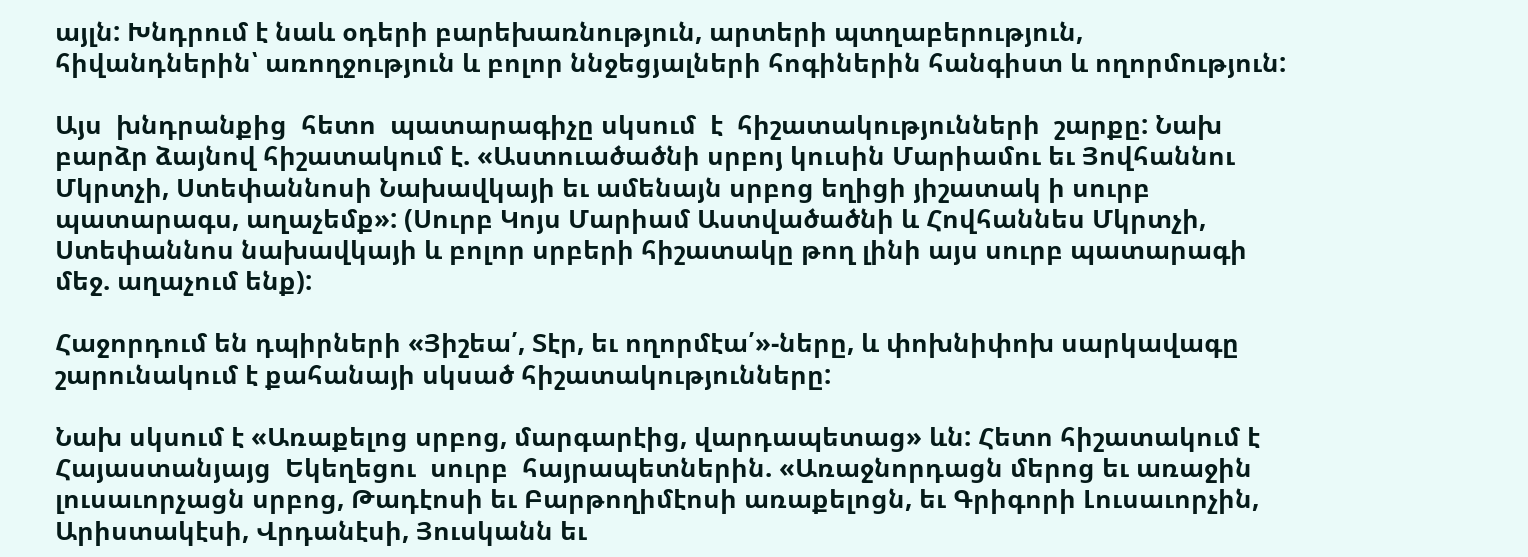այլն: Խնդրում է նաև օդերի բարեխառնություն, արտերի պտղաբերություն, հիվանդներին՝ առողջություն և բոլոր ննջեցյալների հոգիներին հանգիստ և ողորմություն:

Այս  խնդրանքից  հետո  պատարագիչը սկսում  է  հիշատակությունների  շարքը: Նախ բարձր ձայնով հիշատակում է. «Աստուածածնի սրբոյ կուսին Մարիամու եւ Յովհաննու Մկրտչի, Ստեփաննոսի Նախավկայի եւ ամենայն սրբոց եղիցի յիշատակ ի սուրբ պատարագս, աղաչեմք»: (Սուրբ Կոյս Մարիամ Աստվածածնի և Հովհաննես Մկրտչի, Ստեփաննոս նախավկայի և բոլոր սրբերի հիշատակը թող լինի այս սուրբ պատարագի մեջ. աղաչում ենք):

Հաջորդում են դպիրների «Յիշեա՛, Տէր, եւ ողորմէա՛»-ները, և փոխնիփոխ սարկավագը շարունակում է քահանայի սկսած հիշատակությունները:

Նախ սկսում է «Առաքելոց սրբոց, մարգարէից, վարդապետաց» ևն: Հետո հիշատակում է  Հայաստանյայց  Եկեղեցու  սուրբ  հայրապետներին. «Առաջնորդացն մերոց եւ առաջին լուսաւորչացն սրբոց, Թադէոսի եւ Բարթողիմէոսի առաքելոցն, եւ Գրիգորի Լուսաւորչին, Արիստակէսի, Վրդանէսի, Յուսկանն եւ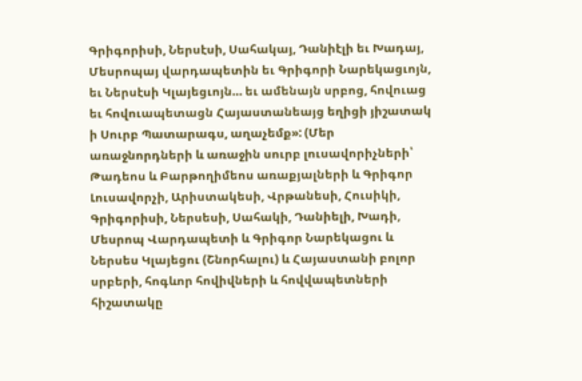Գրիգորիսի, Ներսէսի, Սահակայ, Դանիէլի եւ Խադայ, Մեսրոպայ վարդապետին եւ Գրիգորի Նարեկացւոյն, եւ Ներսէսի Կլայեցւոյն… եւ ամենայն սրբոց, հովուաց եւ հովուապետացն Հայաստանեայց եղիցի յիշատակ ի Սուրբ Պատարագս, աղաչեմք»: (Մեր առաջնորդների և առաջին սուրբ լուսավորիչների՝ Թադեոս և Բարթողիմեոս առաքյալների և Գրիգոր Լուսավորչի, Արիստակեսի, Վրթանեսի, Հուսիկի, Գրիգորիսի, Ներսեսի, Սահակի, Դանիելի, Խադի, Մեսրոպ Վարդապետի և Գրիգոր Նարեկացու և Ներսես Կլայեցու (Շնորհալու) և Հայաստանի բոլոր սրբերի, հոգևոր հովիվների և հովվապետների հիշատակը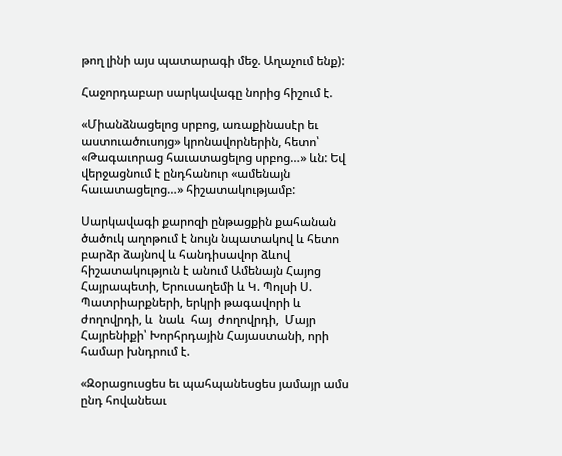թող լինի այս պատարագի մեջ. Աղաչում ենք):

Հաջորդաբար սարկավագը նորից հիշում է.

«Միանձնացելոց սրբոց, առաքինասէր եւ աստուածուսոյց» կրոնավորներին, հետո՝ «Թագաւորաց հաւատացելոց սրբոց…» ևն: Եվ վերջացնում է ընդհանուր «ամենայն հաւատացելոց…» հիշատակությամբ:

Սարկավագի քարոզի ընթացքին քահանան ծածուկ աղոթում է նույն նպատակով և հետո բարձր ձայնով և հանդիսավոր ձևով հիշատակություն է անում Ամենայն Հայոց Հայրապետի, Երուսաղեմի և Կ. Պոլսի Ս. Պատրիարքների, երկրի թագավորի և ժողովրդի, և  նաև  հայ  ժողովրդի,  Մայր  Հայրենիքի՝ Խորհրդային Հայաստանի, որի համար խնդրում է.

«Զօրացուսցես եւ պահպանեսցես յամայր ամս ընդ հովանեաւ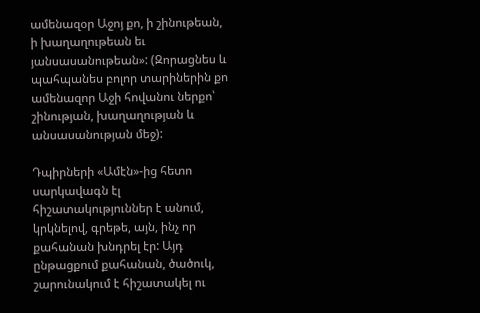ամենազօր Աջոյ քո, ի շինութեան, ի խաղաղութեան եւ յանսասանութեան»: (Զորացնես և պահպանես բոլոր տարիներին քո ամենազոր Աջի հովանու ներքո՝ շինության, խաղաղության և անսասանության մեջ):

Դպիրների «Ամէն»-ից հետո սարկավագն էլ հիշատակություններ է անում, կրկնելով, գրեթե, այն, ինչ որ քահանան խնդրել էր: Այդ ընթացքում քահանան, ծածուկ, շարունակում է հիշատակել ու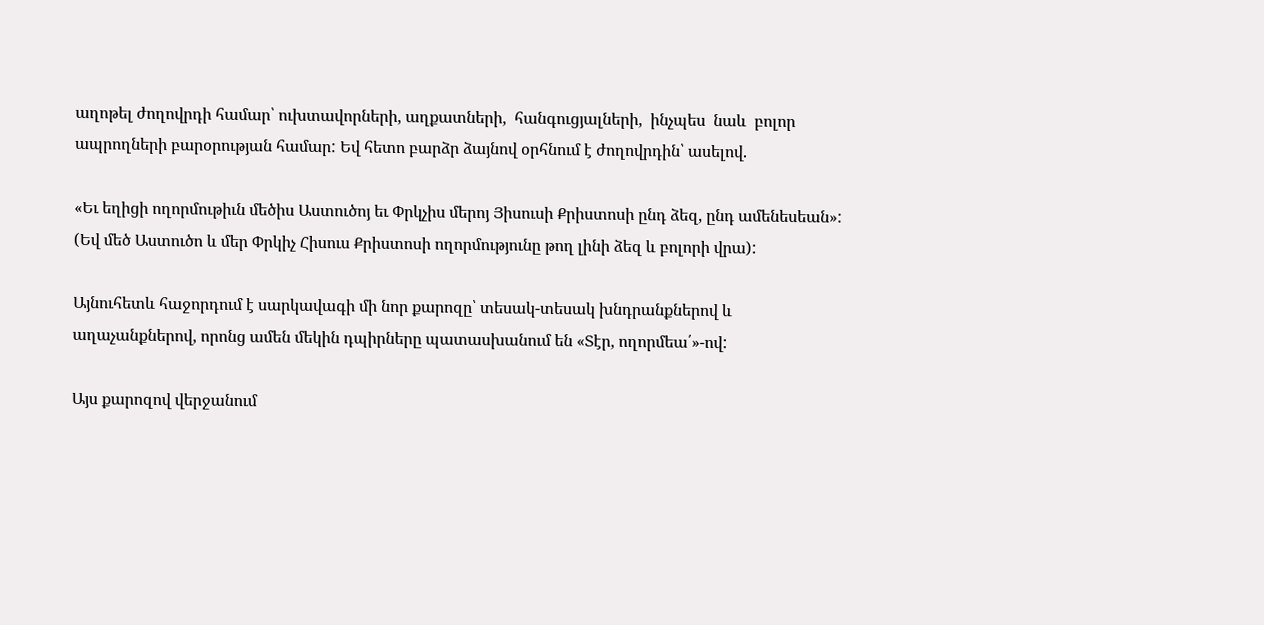աղոթել ժողովրդի համար՝ ուխտավորների, աղքատների,  հանգուցյալների,  ինչպես  նաև  բոլոր ապրողների բարօրության համար: Եվ հետո բարձր ձայնով օրհնում է ժողովրդին՝ ասելով.

«Եւ եղիցի ողորմութիւն մեծիս Աստուծոյ եւ Փրկչիս մերոյ Յիսուսի Քրիստոսի ընդ ձեզ, ընդ ամենեսեան»: (Եվ մեծ Աստուծո և մեր Փրկիչ Հիսուս Քրիստոսի ողորմությունը թող լինի ձեզ և բոլորի վրա):

Այնուհետև հաջորդում է սարկավագի մի նոր քարոզը՝ տեսակ-տեսակ խնդրանքներով և աղաչանքներով, որոնց ամեն մեկին դպիրները պատասխանում են «Տէր, ողորմեա՛»-ով:

Այս քարոզով վերջանում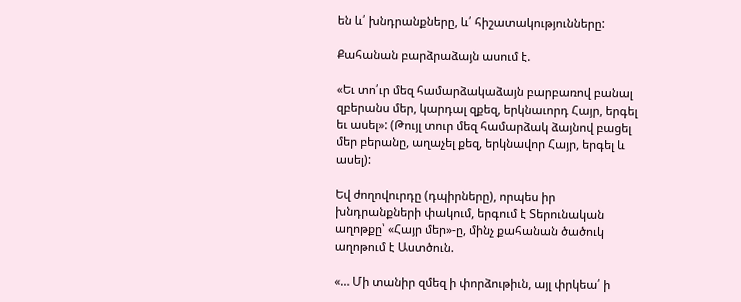են և՛ խնդրանքները, և՛ հիշատակությունները:

Քահանան բարձրաձայն ասում է.

«Եւ տո՛ւր մեզ համարձակաձայն բարբառով բանալ զբերանս մեր, կարդալ զքեզ, երկնաւորդ Հայր, երգել եւ ասել»: (Թույլ տուր մեզ համարձակ ձայնով բացել մեր բերանը, աղաչել քեզ, երկնավոր Հայր, երգել և ասել):

Եվ ժողովուրդը (դպիրները), որպես իր խնդրանքների փակում, երգում է Տերունական աղոթքը՝ «Հայր մեր»-ը, մինչ քահանան ծածուկ աղոթում է Աստծուն.

«… Մի տանիր զմեզ ի փորձութիւն, այլ փրկեա՛ ի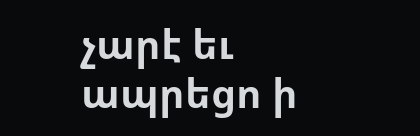չարէ եւ ապրեցո ի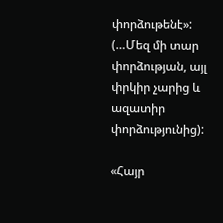փորձութենէ»: (…Մեզ մի տար փորձության, այլ փրկիր չարից և ազատիր փորձությունից):

«Հայր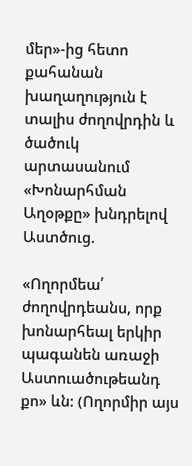մեր»-ից հետո քահանան խաղաղություն է տալիս ժողովրդին և ծածուկ արտասանում «Խոնարհման Աղօթքը» խնդրելով Աստծուց.

«Ողորմեա՛ ժողովրդեանս, որք խոնարհեալ երկիր պագանեն առաջի Աստուածութեանդ քո» ևն: (Ողորմիր այս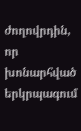ժողովրդին, որ խոնարհված երկրպագում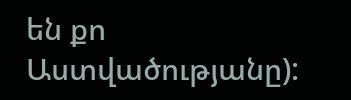են քո Աստվածությանը):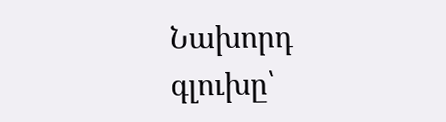Նախորդ գլուխը՝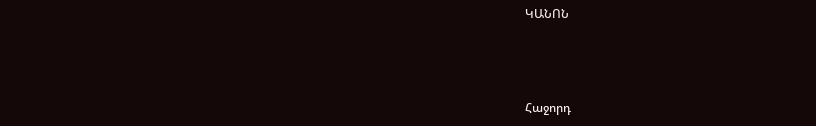ԿԱՆՈՆ



Հաջորդ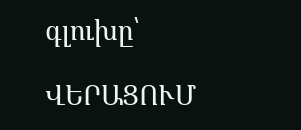գլուխը՝

ՎԵՐԱՑՈՒՄ